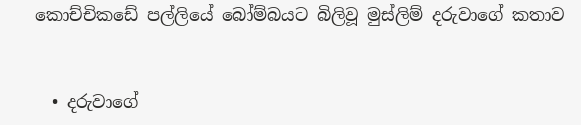කොච්චිකඩේ පල්ලියේ බෝම්බයට බිලිවූ මුස්ලිම් දරුවාගේ කතාව


  • දරුවාගේ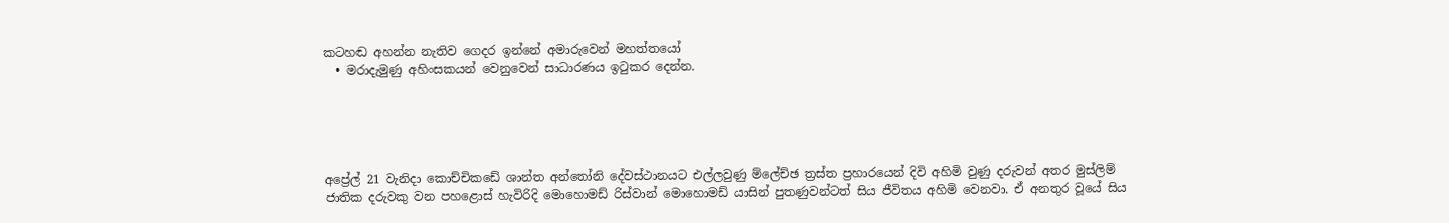කටහඬ අහන්න නැතිව ගෙදර ඉන්නේ අමාරුවෙන් මහත්තයෝ
  • මරාදැමුණු අහිංසකයන් වෙනුවෙන් සාධාරණය ඉටුකර දෙන්න.





අප්‍රේල් 21 වැනිදා කොච්චිකඩේ ශාන්ත අන්තෝනි දේවස්ථානයට එල්ලවුණු ම්ලේච්ඡ ත්‍රස්ත ප්‍රහාරයෙන් දිවි අහිමි වුණු දරුවන් අතර මුස්ලිම් ජාතික දරුවකු වන පහළොස් හැවිරිදි මොහොමඩ් රිස්වාන් මොහොමඩ් යාසින් පුතණුවන්ටත් සිය ජීවිතය අහිමි වෙනවා. ඒ අනතුර වූයේ සිය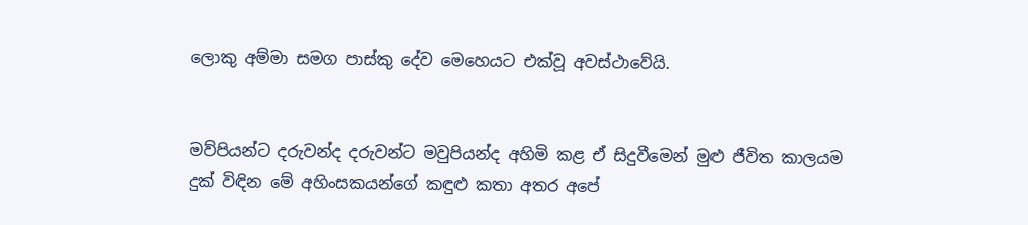ලොකු අම්මා සමග පාස්කු දේව මෙහෙයට එක්වූ අවස්ථාවේයි.


මව්පියන්ට දරුවන්ද දරුවන්ට මවුපියන්ද අහිමි කළ ඒ සිදුවීමෙන් මුළු ජීවිත කාලයම දුක් විඳින මේ අහිංසකයන්ගේ කඳුළු කතා අතර අපේ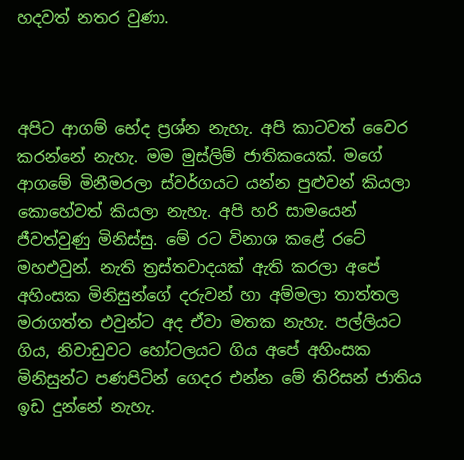හදවත් නතර වුණා.



අපිට ආගම් භේද ප්‍රශ්න නැහැ. අපි කාටවත් වෛර කරන්නේ නැහැ. මම මුස්ලිම් ජාතිකයෙක්. මගේ ආගමේ මිනීමරලා ස්වර්ගයට යන්න පුළුවන් කියලා කොහේවත් කියලා නැහැ. අපි හරි සාමයෙන් ජීවත්වුණු මිනිස්සු. මේ රට විනාශ කළේ රටේ මහඑවුන්. නැති ත්‍රස්තවාදයක් ඇති කරලා අපේ අහිංසක මිනිසුන්ගේ දරුවන් හා අම්මලා තාත්තල මරාගත්ත එවුන්ට අද ඒවා මතක නැහැ. පල්ලියට ගිය, නිවාඩුවට හෝටලයට ගිය අපේ අහිංසක මිනිසුන්ට පණපිටින් ගෙදර එන්න මේ තිරිසන් ජාතිය ඉඩ දුන්නේ නැහැ.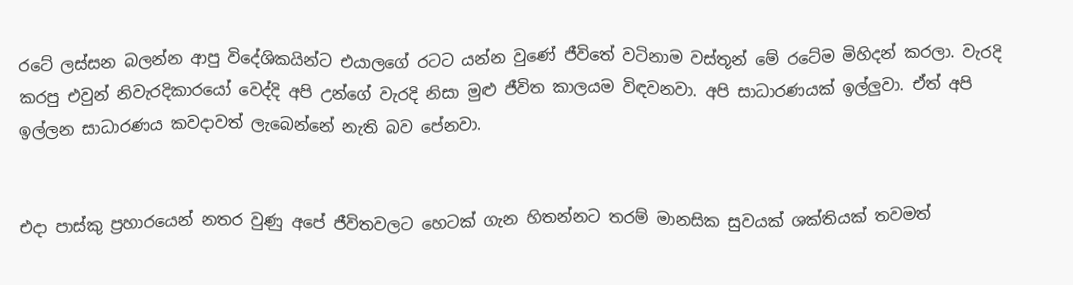රටේ ලස්සන බලන්න ආපු විදේශිකයින්ට එයාලගේ රටට යන්න වුණේ ජීවිතේ වටිනාම වස්තූන් මේ රටේම මිහිදන් කරලා. වැරදි කරපු එවුන් නිවැරදිකාරයෝ වෙද්දි අපි උන්ගේ වැරදි නිසා මුළු ජීවිත කාලයම විඳවනවා. අපි සාධාරණයක් ඉල්ලුවා. ඒත් අපි ඉල්ලන සාධාරණය කවදාවත් ලැබෙන්නේ නැති බව පේනවා.


එදා පාස්කු ප්‍රහාරයෙන් නතර වුණු අපේ ජීවිතවලට හෙටක් ගැන හිතන්නට තරම් මානසික සුවයක් ශක්තියක් තවමත්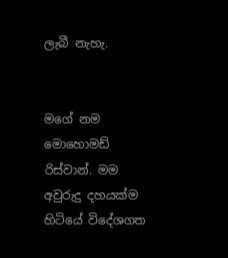ලැබී නැහැ.


මගේ නම මොහොමඩ් රිස්වාන්. මම අවුරුදු දහයක්ම හිටියේ විදේශගත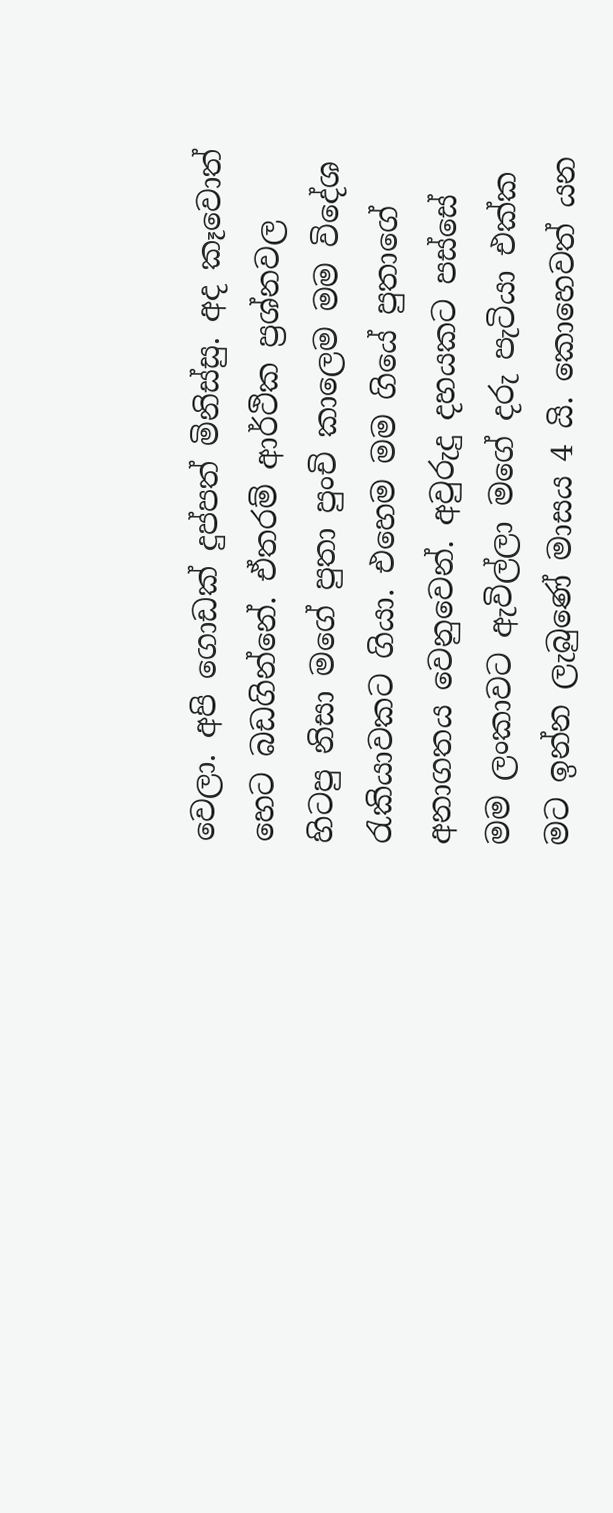වෙලා. අපි ගොඩක් දුප්පත් මිනිස්සු. අද කෑවොත් හෙට බඩගින්නේ. ඒතරම් ආර්ථික ප්‍රශ්නවල හිටපු නිසා මගේ පුතා පුංචි කාලෙම මම විදේශ රැකියාවකට ගියා. එහෙම මම ගියේ පුතාගේ අනාගතය වෙනුවෙන්. අවුරුදු දහයකට පස්සේ මම ලංකාවට ඇවිල්ලා මගේ දරු පැටියා එක්ක මට ඉන්න ලැබුණේ මාසය 4 යි. කොහෙවත් යන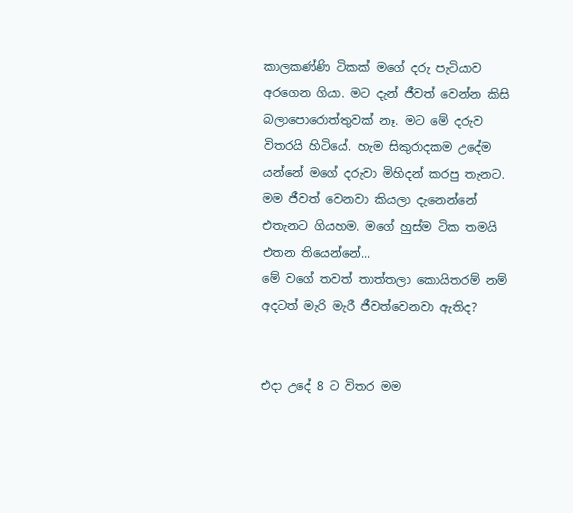කාලකණ්ණි ටිකක් මගේ දරු පැටියාව අරගෙන ගියා. මට දැන් ජීවත් වෙන්න කිසි බලාපොරොත්තුවක් නෑ. මට මේ දරුව විතරයි හිටියේ. හැම සිකුරාදකම උදේම යන්නේ මගේ දරුවා මිහිදන් කරපු තැනට. මම ජීවත් වෙනවා කියලා දැනෙන්නේ එතැනට ගියහම. මගේ හුස්ම ටික තමයි එතන තියෙන්නේ...
මේ වගේ තවත් තාත්තලා කොයිතරම් නම් අදටත් මැරි මැරී ජීවත්වෙනවා ඇතිද?


එදා උදේ 8 ට විතර මම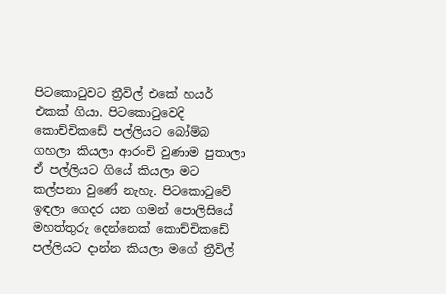පිටකොටුවට ත්‍රීවිල් එකේ හයර් එකක් ගියා. පිටකොටුවෙදි කොච්චිකඩේ පල්ලියට බෝම්බ ගහලා කියලා ආරංචි වුණාම පුතාලා ඒ පල්ලියට ගියේ කියලා මට කල්පනා වුණේ නැහැ. පිටකොටුවේ ඉඳලා ගෙදර යන ගමන් පොලිසියේ මහත්තුරු දෙන්නෙක් කොච්චිකඩේ පල්ලියට දාන්න කියලා මගේ ත්‍රීවිල්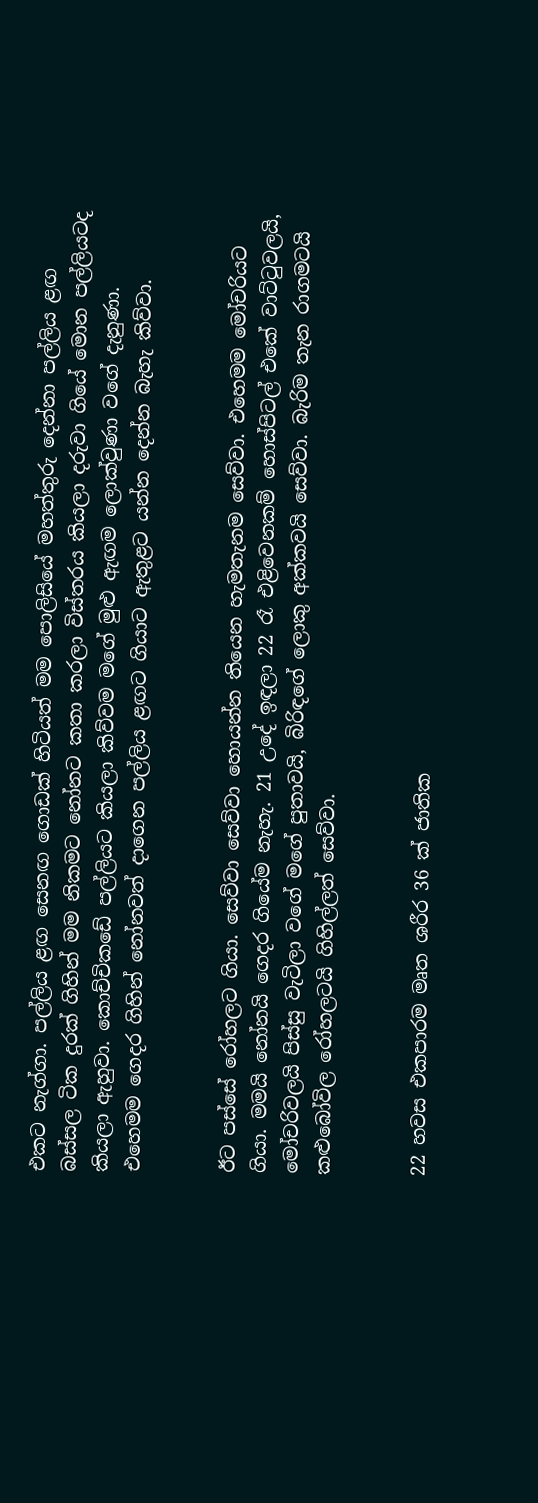එකට නැග්ගා. පල්ලිය ළඟ සෙනඟ ගොඩක් හිටියත් මම පොලිසියේ මහත්තුරු දෙන්නා පල්ලිය ළඟ බස්සල ටික දුරක් ගිහින් මම නිකමට නෝනට කතා කරලා විස්තරය කියලා දරුවා ගියේ මොන පල්ලියටද කියලා ඇහුවා. කොච්චිකඩේ පල්ලියට කියලා කිව්වම මගේ මුළු ඇඟම ලොක්වුණා වගේ දැනුණා. එහෙමම ගෙදර ගිහින් නෝනවත් දාගෙන පල්ලිය ළඟට ගියාට ඇතුළට යන්න දෙන්න බැහැ කිව්වා.


ඊට පස්සේ රෝහලට ගියා. සෙව්වා සෙව්වා හොයන්න තියෙන හැමතැනම සෙව්වා. එහෙමම මෝචරියට ගියා. මමයි නෝනයි ගෙදර ගියේම නැහැ. 21 උදේ ඉඳලා 22 රෑ එළිවෙනකම් හොස්පිටල් එකේ වාට්ටුවලයි, මෝචරිවලයි පිස්සු වැටිලා වගේ මගේ පුතාවයි, බිරිඳගේ ලොකු අක්කවයි සෙව්වා. බැරිම තැන රාගමටයි කළුබෝවිල රෝහලටයි ගිහිල්ලත් සෙව්වා.


22 හවස එකපාරම මෘත ශරීර 36 ක් ජාතික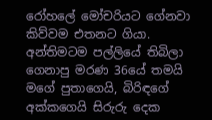රෝහලේ මෝචරියට ගේනවා කිව්වම එතනට ගියා. අන්තිමටම පල්ලියේ තිබිලා ගෙනාපු මරණ 36යේ තමයි මගේ පුතාගෙයි, බිරිඳගේ අක්කගෙයි සිරුරු දෙක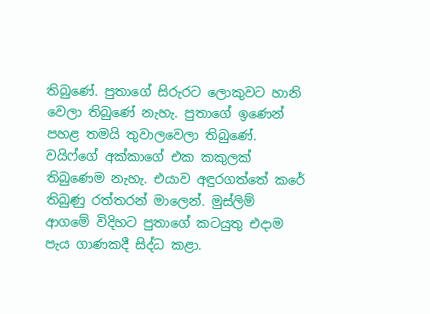තිබුණේ. පුතාගේ සිරුරට ලොකුවට හානි වෙලා තිබුණේ නැහැ. පුතාගේ ඉණෙන් පහළ තමයි තුවාලවෙලා තිබුණේ. වයිෆ්ගේ අක්කාගේ එක කකුලක් තිබුණෙම නැහැ. එයාව අඳුරගත්තේ කරේ තිබුණු රත්තරන් මාලෙන්. මුස්ලිම් ආගමේ විදිහට පුතාගේ කටයුතු එදාම පැය ගාණකදී සිද්ධ කළා.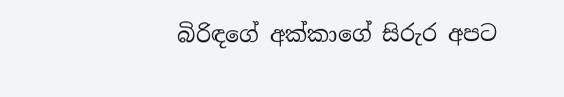බිරිඳගේ අක්කාගේ සිරුර අපට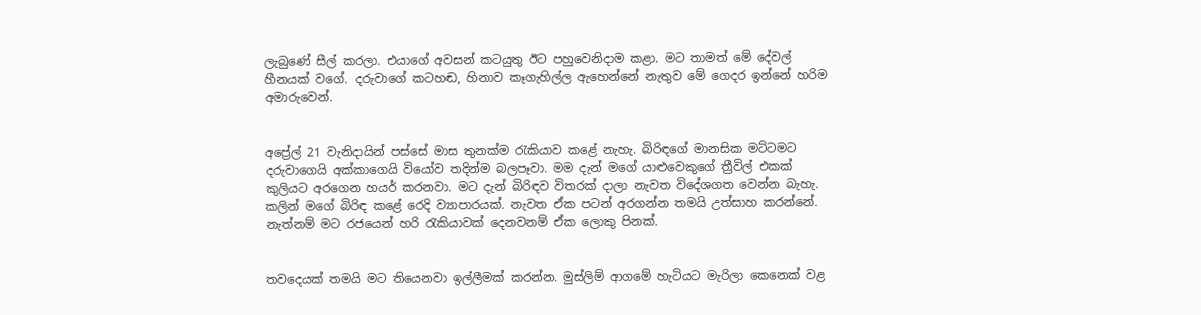ලැබුණේ සීල් කරලා. එයාගේ අවසන් කටයුතු ඊට පහුවෙනිදාම කළා. මට තාමත් මේ දේවල් හීනයක් වගේ. දරුවාගේ කටහඬ, හිනාව කෑගැහිල්ල ඇහෙන්නේ නැතුව මේ ගෙදර ඉන්නේ හරිම අමාරුවෙන්.


අප්‍රේල් 21 වැනිදායින් පස්සේ මාස තුනක්ම රැකියාව කළේ නැහැ. බිරිඳගේ මානසික මට්ටමට දරුවාගෙයි අක්කාගෙයි වියෝව තදින්ම බලපෑවා. මම දැන් මගේ යාළුවෙකුගේ ත්‍රීවිල් එකක් කුලියට අරගෙන හයර් කරනවා. මට දැන් බිරිඳව විතරක් දාලා නැවත විදේශගත වෙන්න බැහැ. කලින් මගේ බිරිඳ කළේ රෙදි ව්‍යාපාරයක්. නැවත ඒක පටන් අරගන්න තමයි උත්සාහ කරන්නේ. නැත්නම් මට රජයෙන් හරි රැකියාවක් දෙනවනම් ඒක ලොකු පිනක්.


තවදෙයක් තමයි මට තියෙනවා ඉල්ලීමක් කරන්න. මුස්ලිම් ආගමේ හැටියට මැරිලා කෙනෙක් වළ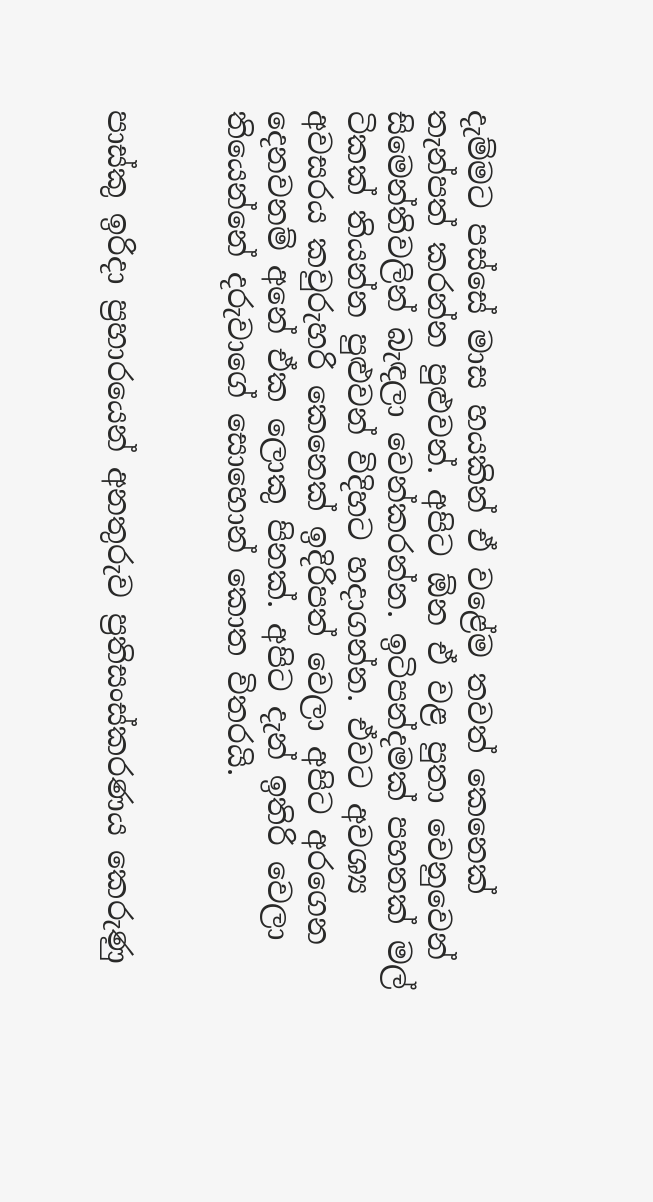දැම්මට පස්සේ මාස හයකින් ඒ වළේම තවත් කෙනෙක් තැන්පත් කරන්න පුළුවන්. අපිට ඕන ඒ වළ පුතා වෙනුවෙන් සිමෙන්තිවලින් බැඳලා වෙන්කරන්න. ඉටිපන්දමක් පහනක් මල් ටිකක් තියන්න පුළුවන් විදිහට හදාගන්න. ඒවට අවශ්‍ය අවසරය කවුරුහරි කෙනෙක් ඉදිරිපත් වෙලා අපිට අරගෙන දෙනවනම් අනේ ඒක ලොකු පිනක්. අපිට දැන් ඉතිරි වෙලා තියෙන්නේ දරුවාගේ සොහොන් කොත විතරයි.


පාස්කු ඉරිදා ප්‍රහාරයෙන් අනතුරුව ප්‍රතිසංස්කරණය කෙරුණු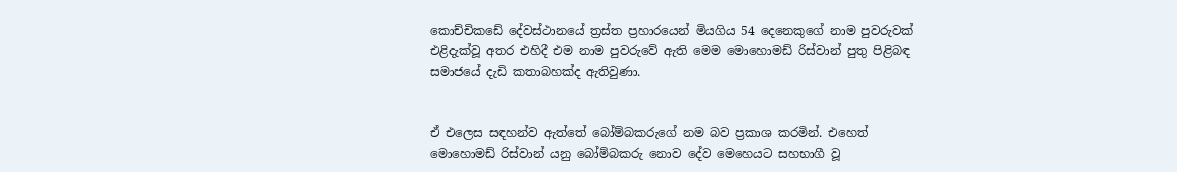කොච්චිකඩේ දේවස්ථානයේ ත්‍රස්ත ප්‍රහාරයෙන් මියගිය 54 දෙනෙකුගේ නාම පුවරුවක් එළිදැක්වූ අතර එහිදී එම නාම පුවරුවේ ඇති මෙම මොහොමඩ් රිස්වාන් පුතු පිළිබඳ සමාජයේ දැඩි කතාබහක්ද ඇතිවුණා.


ඒ එලෙස සඳහන්ව ඇත්තේ බෝම්බකරුගේ නම බව ප්‍රකාශ කරමින්. එහෙත් මොහොමඩ් රිස්වාන් යනු බෝම්බකරු නොව දේව මෙහෙයට සහභාගී වූ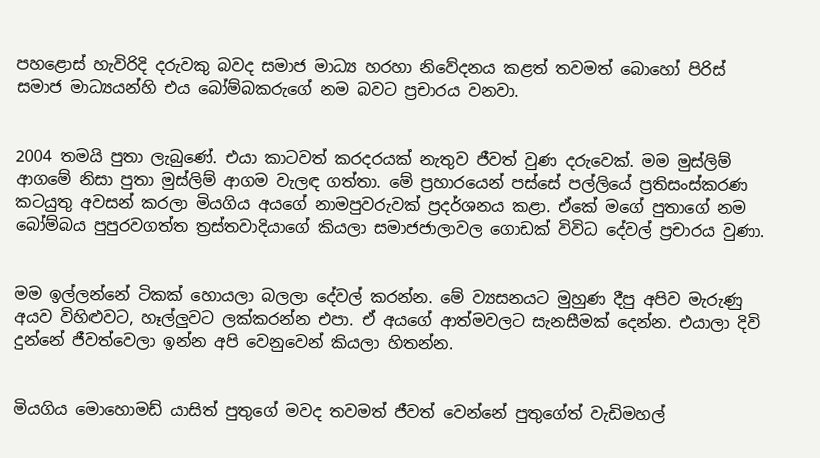පහළොස් හැවිරිදි දරුවකු බවද සමාජ මාධ්‍ය හරහා නිවේදනය කළත් තවමත් බොහෝ පිරිස් සමාජ මාධ්‍යයන්හි එය බෝම්බකරුගේ නම බවට ප්‍රචාරය වනවා.


2004 තමයි පුතා ලැබුණේ. එයා කාටවත් කරදරයක් නැතුව ජීවත් වුණ දරුවෙක්. මම මුස්ලිම් ආගමේ නිසා පුතා මුස්ලිම් ආගම වැලඳ ගත්තා. මේ ප්‍රහාරයෙන් පස්සේ පල්ලියේ ප්‍රතිසංස්කරණ කටයුතු අවසන් කරලා මියගිය අයගේ නාමපුවරුවක් ප්‍රදර්ශනය කළා. ඒකේ මගේ පුතාගේ නම බෝම්බය පුපුරවගත්ත ත්‍රස්තවාදියාගේ කියලා සමාජජාලාවල ගොඩක් විවිධ දේවල් ප්‍රචාරය වුණා.


මම ඉල්ලන්නේ ටිකක් හොයලා බලලා දේවල් කරන්න. මේ ව්‍යසනයට මුහුණ දීපු අපිව මැරුණු අයව විහිළුවට, හෑල්ලුවට ලක්කරන්න එපා. ඒ අයගේ ආත්මවලට සැනසීමක් දෙන්න. එයාලා දිවි දුන්නේ ජීවත්වෙලා ඉන්න අපි වෙනුවෙන් කියලා හිතන්න.


මියගිය මොහොමඩ් යාසිත් පුතුගේ මවද තවමත් ජීවත් වෙන්නේ පුතුගේත් වැඩිමහල්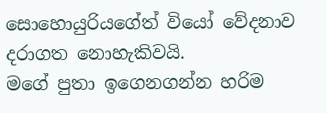සොහොයුරියගේත් වියෝ වේදනාව දරාගත නොහැකිවයි.
මගේ පුතා ඉගෙනගන්න හරිම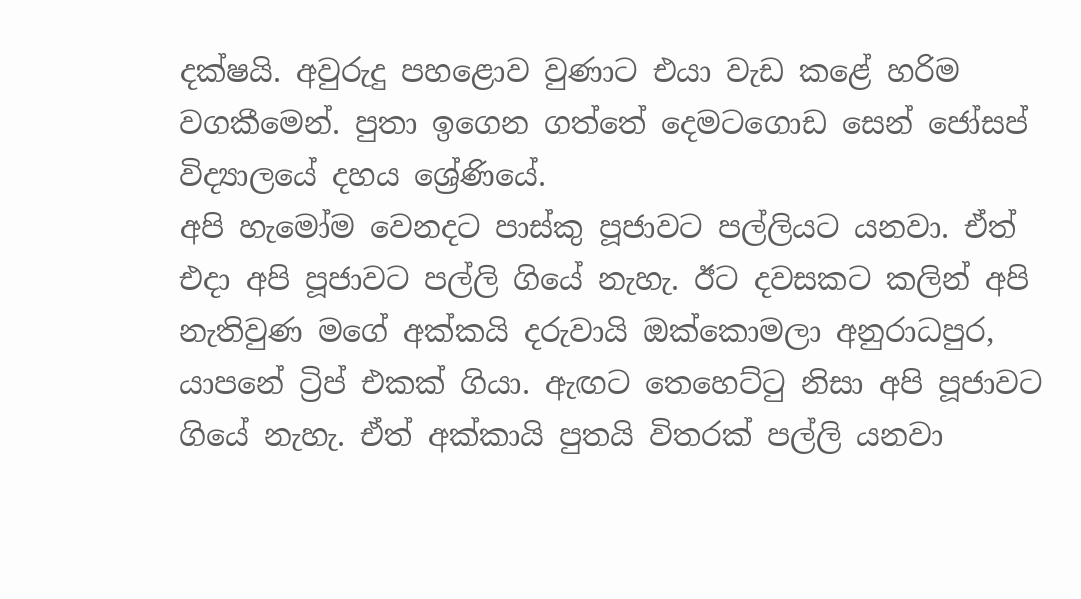දක්ෂයි. අවුරුදු පහළොව වුණාට එයා වැඩ කළේ හරිම වගකීමෙන්. පුතා ඉගෙන ගත්තේ දෙමටගොඩ සෙන් ජෝසප් විද්‍යාලයේ දහය ශ්‍රේණියේ.
අපි හැමෝම වෙනදට පාස්කු පූජාවට පල්ලියට යනවා. ඒත් එදා අපි පූජාවට පල්ලි ගියේ නැහැ. ඊට දවසකට කලින් අපි නැතිවුණ මගේ අක්කයි දරුවායි ඔක්කොමලා අනුරාධපුර, යාපනේ ට්‍රිප් එකක් ගියා. ඇඟට තෙහෙට්ටු නිසා අපි පූජාවට ගියේ නැහැ. ඒත් අක්කායි පුතයි විතරක් පල්ලි යනවා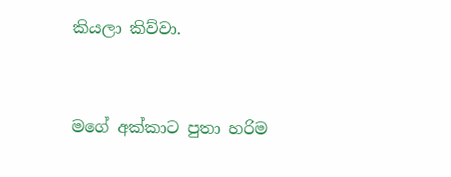කියලා කිව්වා.


මගේ අක්කාට පුතා හරිම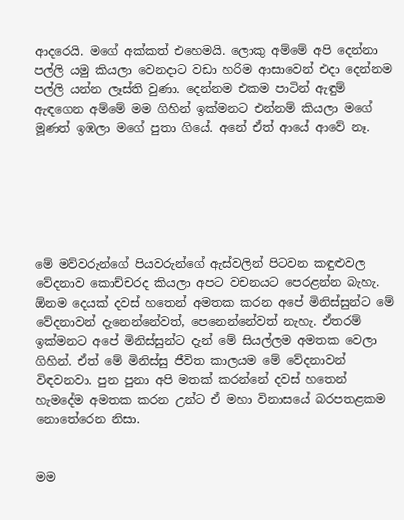ආදරෙයි. මගේ අක්කත් එහෙමයි. ලොකු අම්මේ අපි දෙන්නා පල්ලි යමු කියලා වෙනදාට වඩා හරිම ආසාවෙන් එදා දෙන්නම පල්ලි යන්න ලෑස්ති වුණා. දෙන්නම එකම පාටින් ඇඳුම් ඇඳගෙන අම්මේ මම ගිහින් ඉක්මනට එන්නම් කියලා මගේ මූණත් ඉඹලා මගේ පුතා ගියේ. අනේ ඒත් ආයේ ආවේ නෑ.






මේ මව්වරුන්ගේ පියවරුන්ගේ ඇස්වලින් පිටවන කඳුළුවල වේදනාව කොච්චරද කියලා අපට වචනයට පෙරළන්න බැහැ. ඕනම දෙයක් දවස් හතෙන් අමතක කරන අපේ මිනිස්සුන්ට මේ වේදනාවන් දැනෙන්නේවත්, පෙනෙන්නේවත් නැහැ. ඒතරම් ඉක්මනට අපේ මිනිස්සුන්ට දැන් මේ සියල්ලම අමතක වෙලා ගිහින්. ඒත් මේ මිනිස්සු ජීවිත කාලයම මේ වේදනාවන් විඳවනවා. පුන පුනා අපි මතක් කරන්නේ දවස් හතෙන් හැමදේම අමතක කරන උන්ට ඒ මහා විනාසයේ බරපතළකම නොතේරෙන නිසා.


මම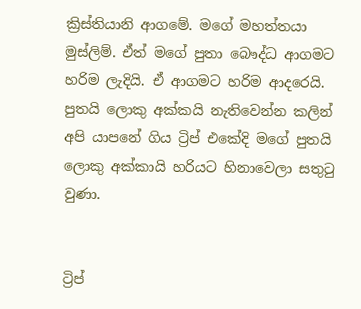ක්‍රිස්තියානි ආගමේ. මගේ මහත්තයා මුස්ලිම්. ඒත් මගේ පුතා බෞද්ධ ආගමට හරිම ලැදියි. ඒ ආගමට හරිම ආදරෙයි. පුතයි ලොකු අක්කයි නැතිවෙන්න කලින් අපි යාපනේ ගිය ට්‍රිප් එකේදි මගේ පුතයි ලොකු අක්කායි හරියට හිනාවෙලා සතුටු වුණා.


ට්‍රිප්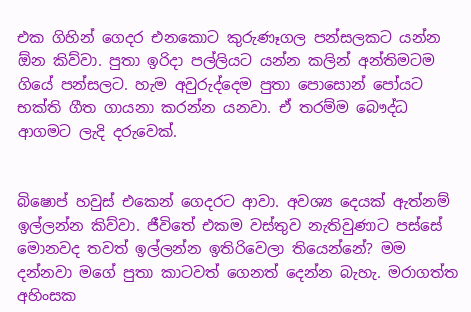එක ගිහින් ගෙදර එනකොට කුරුණෑගල පන්සලකට යන්න ඕන කිව්වා. පුතා ඉරිදා පල්ලියට යන්න කලින් අන්තිමටම ගියේ පන්සලට. හැම අවුරුද්දෙම පුතා පොසොන් පෝයට භක්ති ගීත ගායනා කරන්න යනවා. ඒ තරම්ම බෞද්ධ ආගමට ලැදි දරුවෙක්.


බිෂොප් හවුස් එකෙන් ගෙදරට ආවා. අවශ්‍ය දෙයක් ඇත්නම් ඉල්ලන්න කිව්වා. ජීවිතේ එකම වස්තුව නැතිවුණාට පස්සේ මොනවද තවත් ඉල්ලන්න ඉතිරිවෙලා තියෙන්නේ? මම දන්නවා මගේ පුතා කාටවත් ගෙනත් දෙන්න බැහැ. මරාගත්ත අහිංසක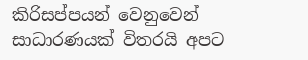කිරිසප්පයන් වෙනුවෙන් සාධාරණයක් විතරයි අපට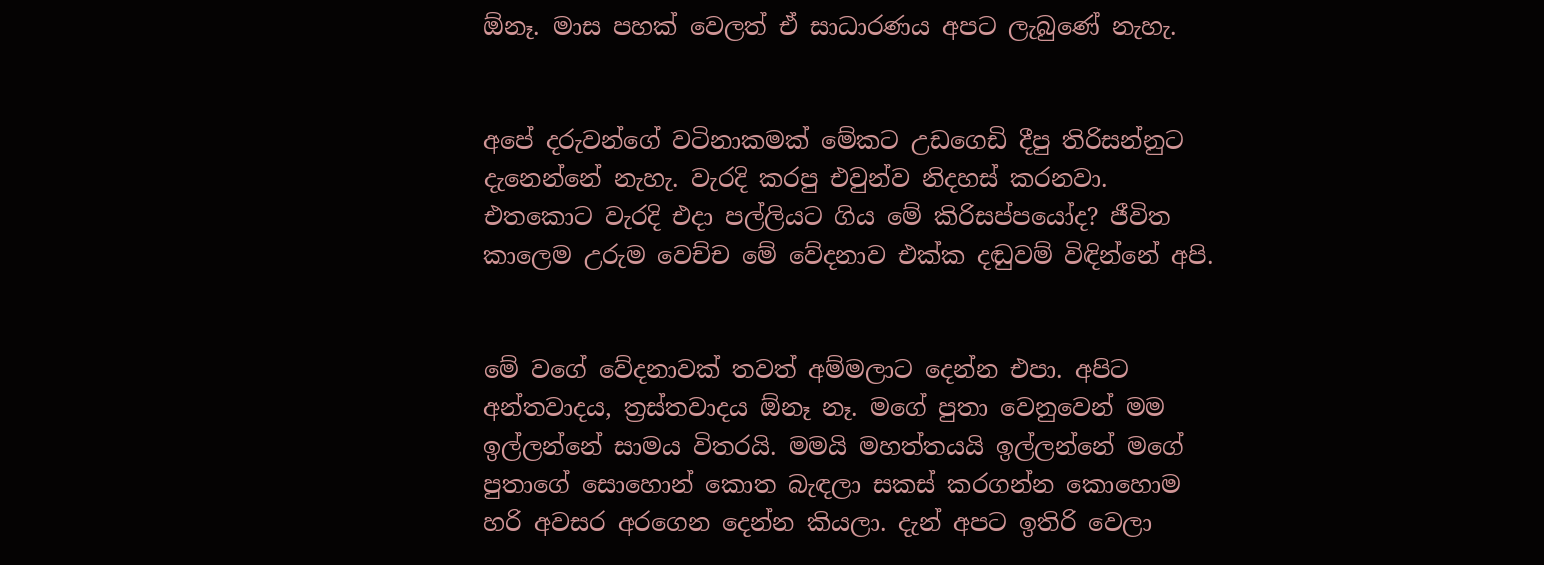ඕනෑ. මාස පහක් වෙලත් ඒ සාධාරණය අපට ලැබුණේ නැහැ.


අපේ දරුවන්ගේ වටිනාකමක් මේකට උඩගෙඩි දීපු තිරිසන්නුට දැනෙන්නේ නැහැ. වැරදි කරපු එවුන්ව නිදහස් කරනවා. එතකොට වැරදි එදා පල්ලියට ගිය මේ කිරිසප්පයෝද? ජීවිත කාලෙම උරුම වෙච්ච මේ වේදනාව එක්ක දඬුවම් විඳින්නේ අපි.


මේ වගේ වේදනාවක් තවත් අම්මලාට දෙන්න එපා. අපිට අන්තවාදය, ත්‍රස්තවාදය ඕනෑ නෑ. මගේ පුතා වෙනුවෙන් මම ඉල්ලන්නේ සාමය විතරයි. මමයි මහත්තයයි ඉල්ලන්නේ මගේ පුතාගේ සොහොන් කොත බැඳලා සකස් කරගන්න කොහොම හරි අවසර අරගෙන දෙන්න කියලා. දැන් අපට ඉතිරි වෙලා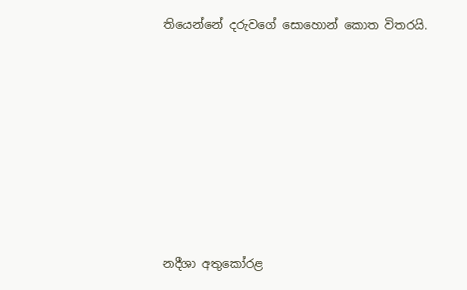තියෙන්නේ දරුවගේ සොහොන් කොත විතරයි.








නදීශා අතුකෝරළ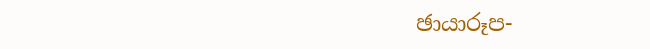ඡායාරූප-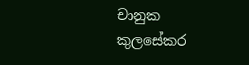චානුක කුලසේකර